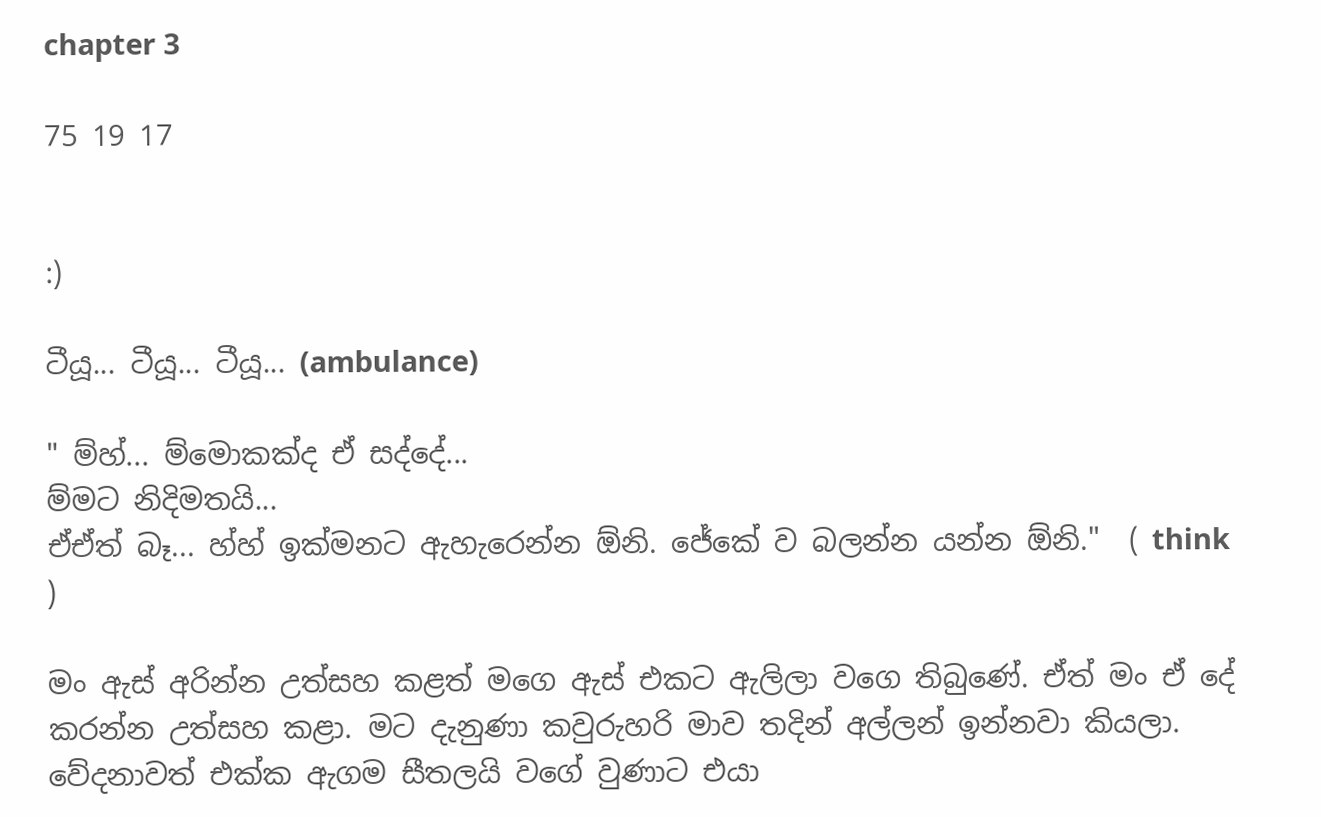chapter 3

75 19 17


:)

ටීයූ... ටීයූ... ටීයූ... (ambulance)

" ම්හ්... ම්මොකක්ද ඒ සද්දේ...
ම්මට නිදිමතයි...
ඒඒත් බෑ... හ්හ් ඉක්මනට ඇහැරෙන්න ඕනි. ජේකේ ව බලන්න යන්න ඕනි."  ( think )

මං ඇස් අරින්න උත්සහ කළත් මගෙ ඇස් එකට ඇලිලා වගෙ තිබුණේ. ඒත් මං ඒ දේ කරන්න උත්සහ කළා. මට දැනුණා කවුරුහරි මාව තදින් අල්ලන් ඉන්නවා කියලා. වේදනාවත් එක්ක ඇගම සීතලයි වගේ වුණාට එයා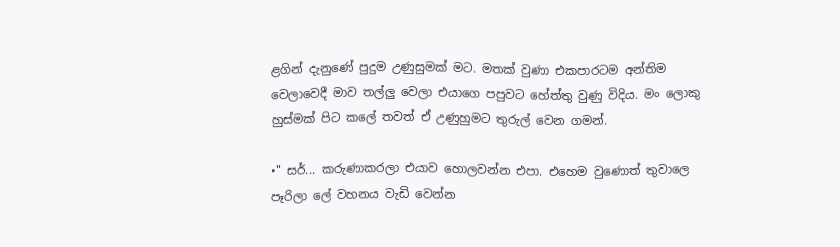ළගින් දැනුණේ පුදුම උණුසුමක් මට. මතක් වුණා එකපාරටම අන්තිම වෙලාවෙදී මාව තල්ලු වෙලා එයාගෙ පපුවට හේත්තු වුණු විදිය. මං ලොකු හුස්මක් පිට කලේ තවත් ඒ උණුහුමට තුරුල් වෙන ගමන්.

•" සර්... කරුණාකරලා එයාව හොලවන්න එපා. එහෙම වුණොත් තුවාලෙ පෑරිලා ලේ වහනය වැඩි වෙන්න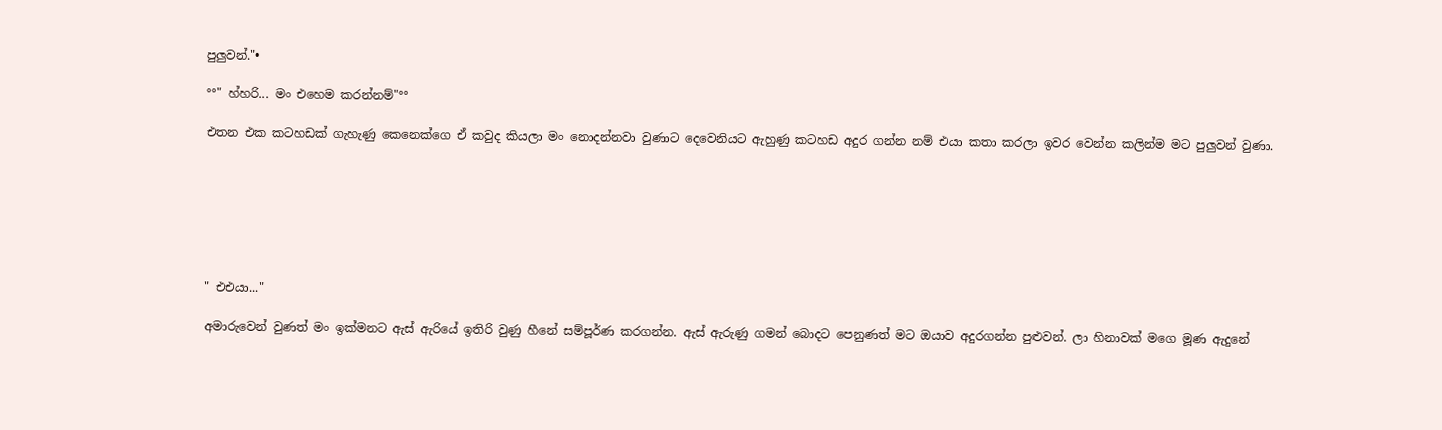පුලුවන්."•

°°" හ්හරි... මං එහෙම කරන්නම්"°°

එතන එක කටහඩක් ගැහැණු කෙනෙක්ගෙ ඒ කවුද කියලා මං නොදන්නවා වුණාට දෙවෙනියට ඇහුණු කටහඩ අදුර ගන්න නම් එයා කතා කරලා ඉවර වෙන්න කලින්ම මට පුලුවන් වුණා.







" එඑයා..."

අමාරුවෙන් වුණත් මං ඉක්මනට ඇස් ඇරියේ ඉතිරි වුණු හීනේ සම්පූර්ණ කරගන්න. ඇස් ඇරුණු ගමන් බොදට පෙනුණත් මට ඔයාව අදුරගන්න පුළුවන්. ලා හිනාවක් මගෙ මූණ ඇදුනේ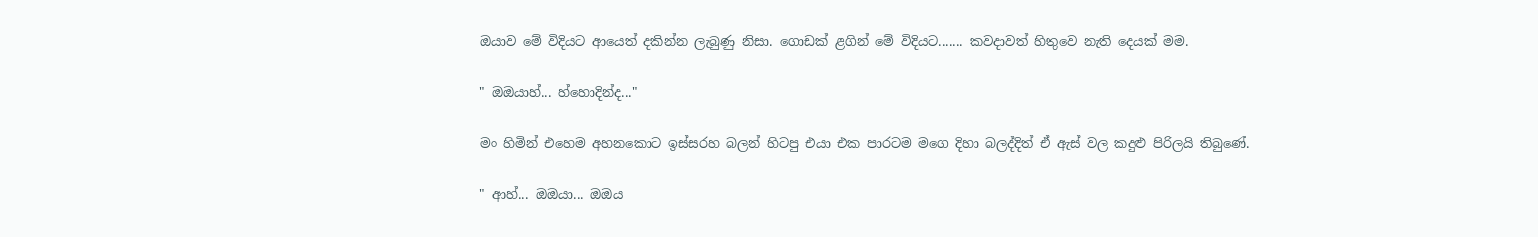ඔයාව මේ විදියට ආයෙත් දකින්න ලැබුණු නිසා. ගොඩක් ළගින් මේ විදියට....... කවදාවත් හිතුවෙ නැති දෙයක් මම.

" ඔඔයාහ්... හ්හොදින්ද..."

මං හිමින් එහෙම අහනකොට ඉස්සරහ බලන් හිටපු එයා එක පාරටම මගෙ දිහා බලද්දිත් ඒ ඇස් වල කදුළු පිරිලයි තිබුණේ.

" ආහ්... ඔඔයා... ඔඔය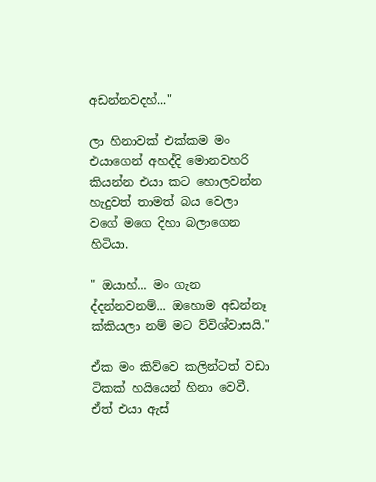අඩන්නවදහ්..."

ලා හිනාවක් එක්කම මං එයාගෙන් අහද්දි මොනවහරි කියන්න එයා කට හොලවන්න හැදුවත් තාමත් බය වෙලා වගේ මගෙ දිහා බලාගෙන හිටියා.

" ඔයාහ්... මං ගැන ද්දන්නවනම්... ඔහොම අඩන්නෑ ක්කියලා නම් මට ව්විශ්වාසයි."

ඒක මං කිව්වෙ කලින්ටත් වඩා ටිකක් හයියෙන් හිනා වෙවී. ඒත් එයා ඇස්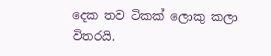දෙක තව ටිකක් ලොකු කලා විතරයි.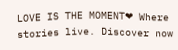LOVE IS THE MOMENT❤ Where stories live. Discover now